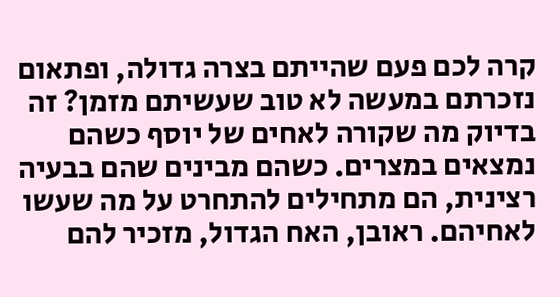קרה לכם פעם שהייתם בצרה גדולה, ופתאום נזכרתם במעשה לא טוב שעשיתם מזמן? זה בדיוק מה שקורה לאחים של יוסף כשהם נמצאים במצרים. כשהם מבינים שהם בבעיה רצינית, הם מתחילים להתחרט על מה שעשו לאחיהם. ראובן, האח הגדול, מזכיר להם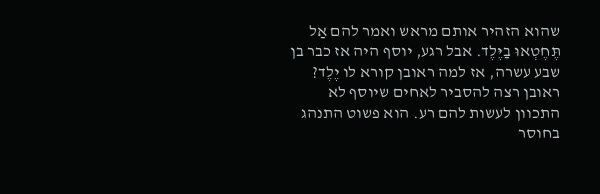שהוא הזהיר אותם מראש ואמר להם אַל תֶּחֶטְאוּ בַיֶּלֶד. אבל רגע, יוסף היה אז כבר בן שבע עשרה, אז למה ראובן קורא לו יֶלֶד? ראובן רצה להסביר לאחים שיוסף לא התכוון לעשות להם רע. הוא פשוט התנהג בחוסר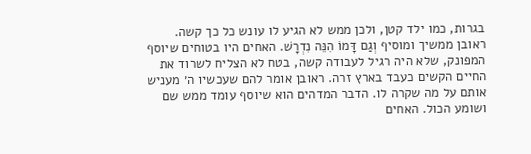בגרות, כמו ילד קטן, ולכן ממש לא הגיע לו עונש כל כך קשה.
ראובן ממשיך ומוסיף וְגַם דָּמוֹ הִנֵּה נִדְרָשׁ. האחים היו בטוחים שיוסף המפונק, שלא היה רגיל לעבודה קשה, בטח לא הצליח לשרוד את החיים הקשים כעבד בארץ זרה. ראובן אומר להם שעכשיו ה׳ מעניש אותם על מה שקרה לו. הדבר המדהים הוא שיוסף עומד ממש שם ושומע הכול. האחים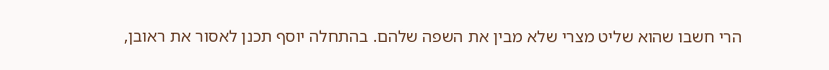הרי חשבו שהוא שליט מצרי שלא מבין את השפה שלהם. בהתחלה יוסף תכנן לאסור את ראובן,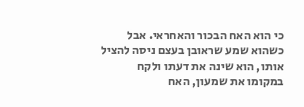כי הוא האח הבכור והאחראי. אבל כשהוא שמע שראובן בעצם ניסה להציל אותו, הוא שינה את דעתו ולקח במקומו את שמעון, האח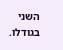השני בגודלו.